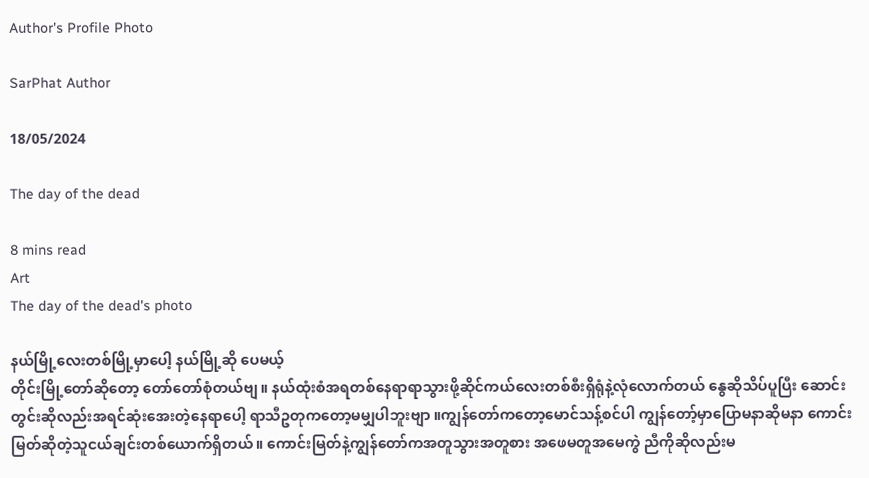Author's Profile Photo

SarPhat Author

18/05/2024

The day of the dead

8 mins read
Art
The day of the dead's photo

နယ်မြို့လေးတစ်မြို့မှာပေါ့ နယ်မြို့‌ဆို‌ ပေမယ့်
တိုင်းမြို့တော်ဆိုတော့ တော်တော်စုံတယ်ဗျ။ နယ်ထုံးစံအရတစ်နေရာရာသွားဖို့ဆိုင်ကယ်လေးတစ်စီးရှိရုံနဲ့လုံလောက်တယ် နွေဆိုသိပ်ပူပြီး ဆောင်းတွင်းဆိုလည်းအရင်ဆုံးအေးတဲ့နေရာပေါ့ ရာသီဥတုကတော့မမျှပါဘူးဗျာ ။ကျွန်တော်ကတော့မောင်သန့်စင်ပါ ကျွန်တော့်မှာပြောမနာဆိုမနာ‌ ကောင်းမြတ်ဆိုတဲ့သူငယ်ချင်းတစ်ယောက်ရှိတယ်။ ကောင်းမြတ်နဲ့ကျွန်တော်ကအတူသွားအတူစား အဖေမတူအ‌မေကွဲ ညီကိုဆိုလည်းမ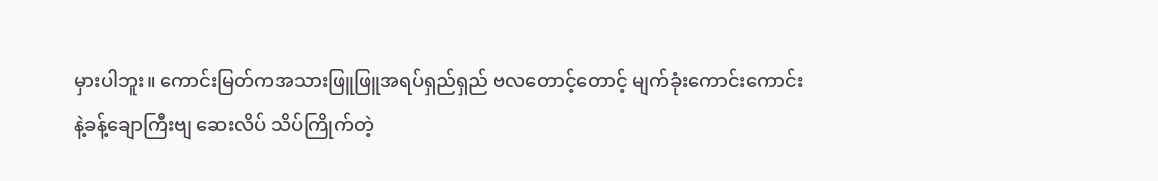မှားပါဘူး။ ကောင်းမြတ်ကအသားဖြူဖြူအရပ်ရှည်ရှည် ဗလတောင့်‌တောင့် မျက်ခုံး‌ကောင်းကောင်းနဲ့ခန့်‌ချောကြီးဗျ ဆေးလိပ် သိပ်ကြိုက်တဲ့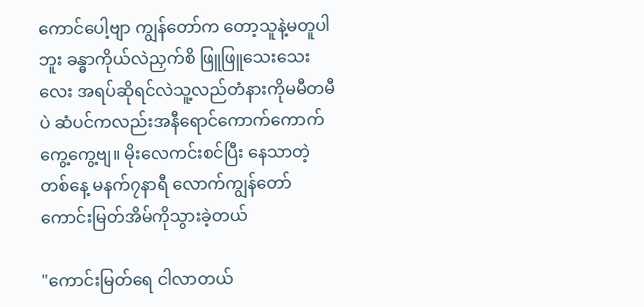ကောင်ပေါ့ဗျာ ကျွန်‌တော်က‌ တော့သူနဲ့မတူပါဘူး ခန္ဓာကိုယ်လဲညှက်စိ ဖြူဖြူသေးသေးလေး အရပ်ဆိုရင်လဲသူ့လည်တံနားကိုမမီတမီပဲ ဆံပင်က‌လည်းအနီ‌ရောင်ကောက်ကောက်ကွေ့ကွေ့ဗျ။ မိုးလေကင်းစင်ပြီး‌ နေသာတဲ့တစ်‌နေ့ မနက်၇နာရီ‌ လောက်ကျွန်တော်ကောင်းမြတ်အိမ်ကိုသွားခဲ့တယ်

"ကောင်းမြတ်ရေ ငါလာတယ်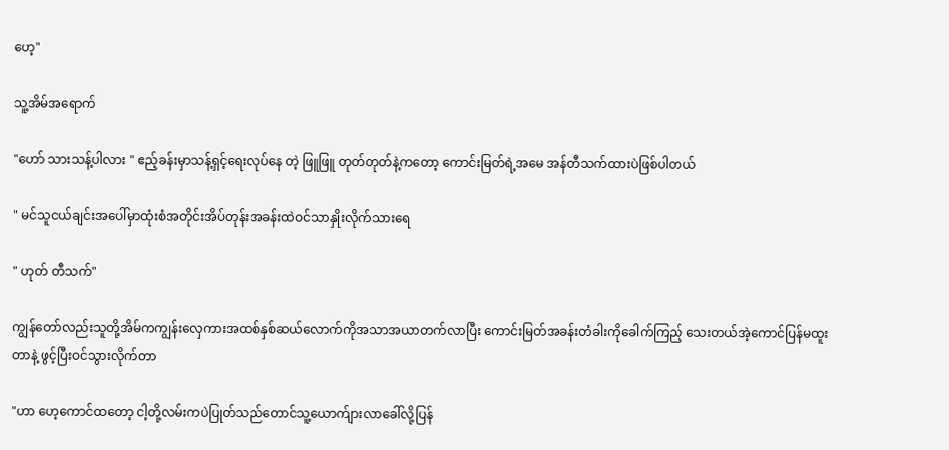ဟေ့"

သူ့အိမ်အရောက်

"ဟော် သားသန့်ပါလား " ဧည့်ခန်းမှာသန့်ရှင့်ရေးလုပ်နေ တဲ့ ဖြူဖြူ တုတ်တုတ်နဲ့ကတော့ ကောင်းမြတ်ရဲ့အမေ အန်တီသက်ထားပဲဖြစ်ပါ‌တယ်

" မင်သူငယ်ချင်းအပေါ်မှာထုံးစံအတိုင်းအိပ်တုန်းအခန်းထဲဝင်သာနှိုးလိုက်သားရေ

" ဟုတ် တီသက်"

ကျွန်တော်လည်းသူတို့အိမ်ကကျွန်းလှေကားအထစ်နှစ်ဆယ်လောက်ကိုအသာအယာတက်လာပြီး ကောင်းမြတ်အခန်းတံခါးကိုခေါက်ကြည့်‌ သေးတယ်အဲ့ကောင်ပြန်မထူးတာနဲ့ ဖွင့်ပြီးဝင်သွားလိုက်တာ

"ဟာ ဟေ့ကောင်ထတော့ ငါ့တို့လမ်းကပဲပြုတ်သည်တောင်သူ့ယောက်ျားလာခေါ်လို့ပြန်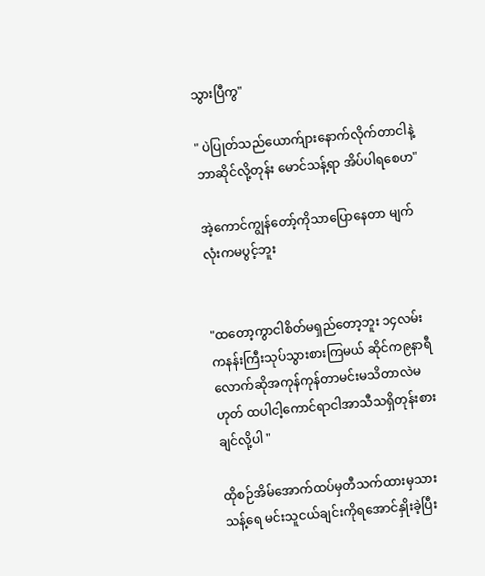သွားပြီကွ"

" ပဲပြုတ်သည်ယောက်ျားနောက်‌လိုက်တာငါနဲ့ဘာဆိုင်လို့တုန်း မောင်သန့်ရာ အိပ်ပါရစေဟ"

အဲ့ကောင်ကျွန်တော့်ကိုသာပြောနေတာ မျက်လုံးကမပွင့်ဘူး


"ထတော့ကွာငါစိတ်မရှည်တော့ဘူး ၁၄လမ်းကနန်းကြီးသုပ်သွားစားကြမယ် ဆိုင်က၉နာရီလောက်ဆိုအကုန်ကုန်တာမင်းမသိတာလဲမဟုတ် ထပါငါ့ကောင်ရာငါအာသီသရှိတုန်းစားချင်လို့ပါ "

ထိုစဉ်အိမ်အောက်ထပ်မှတီသက်ထားမှသားသန့်ရေ မင်းသူငယ်ချင်းကိုရအောင်နှိုးခဲ့ပြီး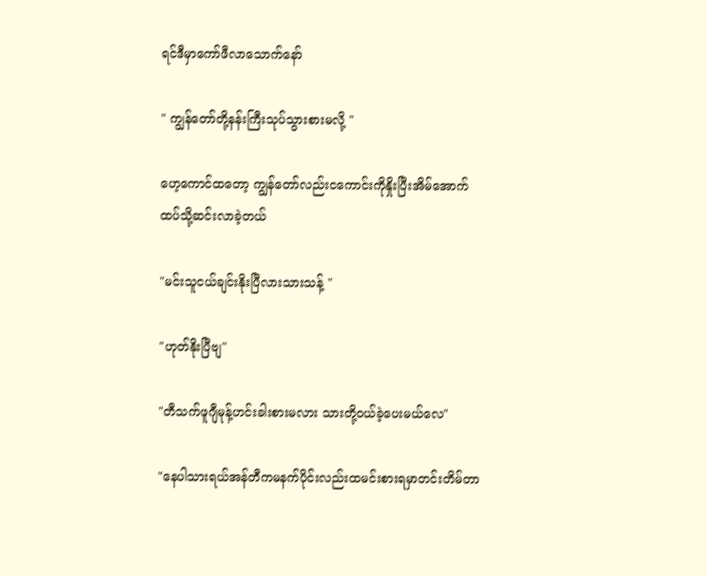ရင်ဒီမှာကော်ဖီလာသောက်နော်

" ကျွန်တော်တို့နန်းကြီးသုပ်သွားစားမလို့ "

ဟေ့ကောင်ထတော့ ကျွန်တော်လည်းငကောင်းကိုနှိုးပြီးအိမ်အောက်ထပ်သို့ဆင်းလာခဲ့တယ်

"မင်းသူငယ်ချင်းနိုးပြီလားသားသန့် "

"ဟုတ်နိုးပြီဗျ"

"တီသက်ဖူဂျီမုန့်ဟင်းခါးစားမလား သားတို့ဝယ်ခဲ့ပေးမယ်လေ"

"နေပါသားရယ်အန်တီကမနက်ပိုင်းလည်းထမင်းစားရမှာတင်းတိမ်တာ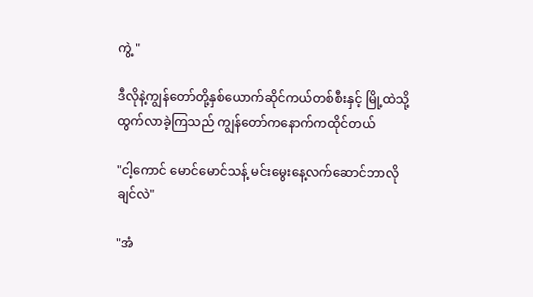ကွဲ့ "

ဒီလိုနဲ့ကျွန်တော်တို့နှစ်ယောက်ဆိုင်ကယ်တစ်စီးနှင့် မြို့ထဲသို့ထွက်လာခဲ့ကြသည် ကျွန်တော်‌ကနောက်ကထိုင်တယ်

"ငါ့ကောင် မောင်မောင်သန့် မင်းမွေးနေ့လက်ဆောင်ဘာလိုချင်လဲ"

"အံ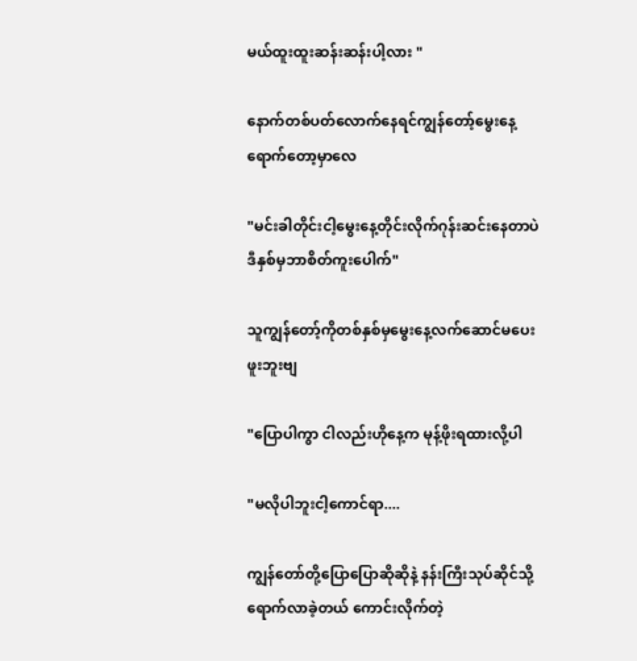မယ်ထူးထူး‌ဆန်းဆန်းပါ့လား "

နောက်တစ်ပတ်လောက်နေရင်ကျွန်တော့်မွေးနေ့ရောက်တော့မှာလေ

"မင်းခါတိုင်းငါ့မွေးနေ့တိုင်းလိုက်ဂုန်းဆင်းနေတာပဲ ဒီနှစ်မှဘာစိတ်‌ကူးပေါက်"

သူကျွန်တော့်ကိုတစ်နှစ်မှမွေးနေ့လက်ဆောင်မပေးဖူးဘူးဗျ

"ပြောပါကွာ ငါလည်းဟိုနေ့က မုန့်ဖိုးရထားလို့ပါ

"မလိုပါဘူးငါ့ကောင်ရာ....

ကျွန်တော်တို့ပြောပြောဆိုဆိုနဲ့ နန်းကြီးသုပ်ဆိုင်သို့ရောက်လာခဲ့တယ် ကောင်းလိုက်တဲ့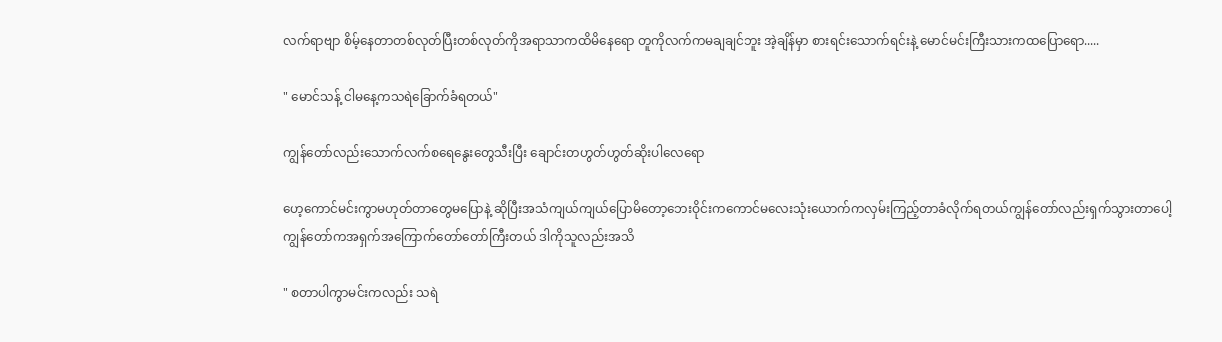လက်ရာဗျာ စိမ့်နေတာတစ်လုတ်ပြီးတစ်လုတ်ကိုအရာသာကထိမိနေရော တူကိုလက်ကမချချင်ဘူး အဲ့ချိန်မှာ စားရင်းသောက်ရင်းနဲ့ မောင်မင်းကြီးသားကထပြောရော.....

" မောင်သန့် ငါမနေ့ကသရဲခြောက်ခံရတယ်"

ကျွန်တော်လည်းသောက်လက်စရေနွေးတွေသီးပြီး ချောင်းတဟွတ်ဟွတ်ဆိုးပါလေရော

ဟေ့ကောင်မင်းကွာမဟုတ်တာတွေမပြောနဲ့ ဆိုပြီးအသံကျယ်ကျယ်ပြောမိတော့ဘေးဝိုင်းကကောင်မလေးသုံးယောက်ကလှမ်းကြည့်တာခံလိုက်ရတယ်ကျွန်တော်လည်းရှက်သွားတာပေါ့ ကျွန်တော်ကအရှက်အကြောက်တော်တော်ကြီးတယ် ဒါကိုသူလည်းအသိ

" စတာပါကွာမင်းကလည်း သရဲ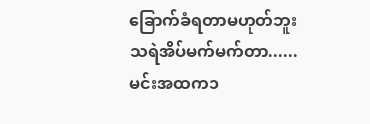ခြောက်ခံရတာမဟုတ်ဘူးသရဲအိပ်မက်မက်တာ......မင်းအထက၁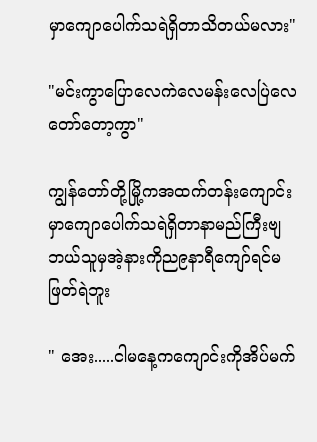မှာကျောပေါက်သရဲရှိတာသိတယ်မလား"

"မင်းကွာပြောလေကဲလေမန်းလေပြဲလေ တော်တော့ကွာ"

ကျွန်တော်တို့မြို့ကအထက်တန်းကျောင်းမှာကျောပေါက်သရဲရှိတာနာမည်ကြီးဗျ ဘယ်သူမှအဲ့နားကိုည၉နာရီကျော်ရင်မဖြတ်ရဲဘူး

" အေး.....ငါမနေ့ကကျောင်းကိုအိပ်မက်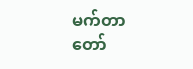မက်တာ တော်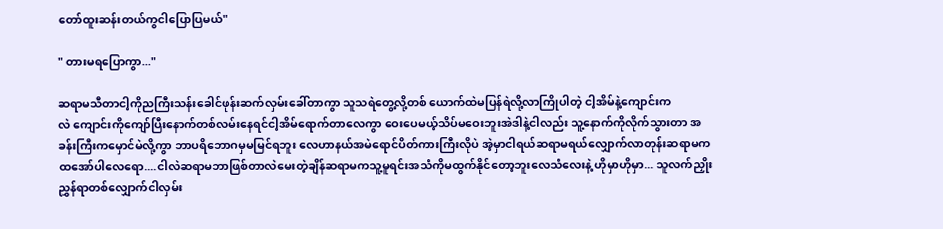တော်ထူးဆန်းတယ်ကွငါပြောပြမယ်"

" တားမရပြောကွာ..."

ဆရာမသီတာငါ့ကိုညကြီးသန်းခေါင်ဖုန်းဆက်လှမ်းခေါ်တာကွာ သူသရဲတွေ့လို့တစ်‌ ယောက်ထဲမပြန်ရဲလို့လာကြိုပါတဲ့ ငါ့အိမ်နဲ့ကျောင်းကလဲ ‌ကျောင်းကိုကျော်ပြီးနောက်တစ်လမ်းနေရင်ငါ့အိမ်ရောက်တာလေကွာ ဝေးပေမယ့်သိပ်မဝေးဘူးအဲဒါနဲ့ငါလည်း သူ့နောက်ကိုလိုက်သွားတာ အခန်းကြီးကမှောင်မဲလို့ကွာ ဘာပရိဘောဂမှမမြင်ရဘူး လေဟာနယ်အမဲရောင်ပိတ်ကားကြီးလိုပဲ အဲ့မှာငါရယ်ဆရာမရယ်လျှောက်လာတုန်းဆရာမကထအော်ပါလေရော....ငါလဲဆရာမဘာဖြစ်တာလဲမေးတဲ့ချိန်ဆရာမကသူ့မူရင်းအသံကိုမထွက်နိုင်‌တော့ဘူးလေသံလေးနဲ့ ဟိုမှာဟိုမှာ... သူလက်ညှိုးညွှန်ရာတစ်လျှောက်ငါလှမ်း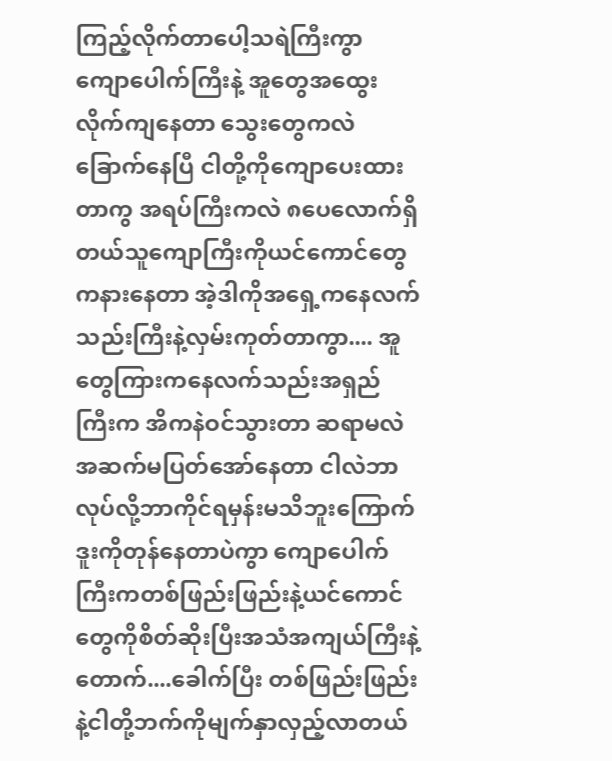ကြည့်လိုက်တာ‌ပေါ့သရဲကြီးကွာ ကျောပေါက်ကြီးနဲ့ အူတွေအထွေးလိုက်ကျနေတာ သွေးတွေကလဲခြောက်နေပြီ ငါတို့ကိုကျောပေးထားတာကွ အရပ်ကြီးကလဲ ၈ပေလောက်ရှိတယ်သူကျောကြီးကိုယင်ကောင်တွေကနားနေတာ အဲ့ဒါကို‌အရှေ့ကနေလက်သည်းကြီးနဲ့လှမ်းကုတ်တာကွာ.... အူတွေကြားကနေလက်သည်းအရှည်ကြီးက အိကနဲဝင်သွားတာ ဆရာမလဲအဆက်မပြတ်အော်နေတာ ငါလဲဘာလုပ်လို့ဘာကိုင်ရမှန်းမသိဘူးကြောက်ဒူးကိုတုန်နေတာပဲကွာ ကျောပေါက်ကြီးကတစ်ဖြည်းဖြည်းနဲ့ယင်ကောင်တွေကိုစိတ်ဆိုးပြီးအသံအကျယ်ကြီးနဲ့ တောက်....ခေါက်ပြီး တစ်ဖြည်းဖြည်းနဲ့ငါတို့ဘက်ကိုမျက်နှာလှည့်လာတယ်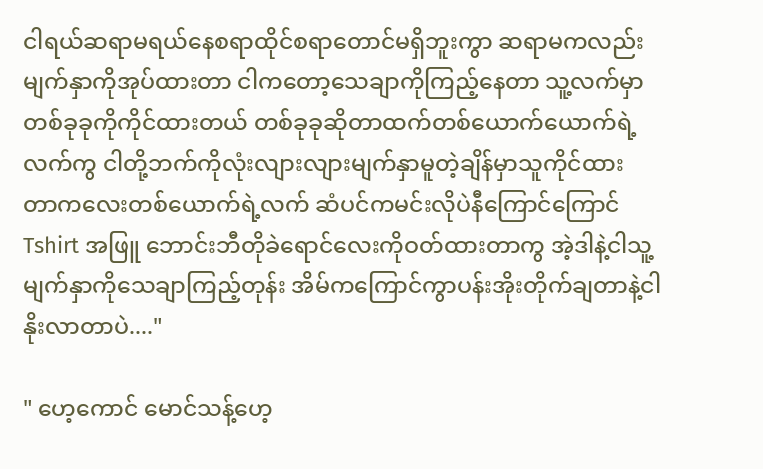ငါရယ်ဆရာမရယ်နေစရာထိုင်စရာတောင်မရှိဘူးကွာ ဆရာမကလည်းမျက်နှာကိုအုပ်ထားတာ ငါကတော့သေချာကိုကြည့်နေတာ သူ့လက်မှာတစ်ခုခုကိုကိုင်ထားတယ် တစ်ခုခုဆိုတာထက်တစ်ယောက်ယောက်ရဲ့လက်ကွ ငါတို့ဘက်ကိုလုံးလျားလျားမျက်နှာမူတဲ့ချိန်မှာသူကိုင်ထားတာ‌ကလေးတစ်ယောက်ရဲ့လက် ဆံပင်ကမင်းလိုပဲနီကြောင်ကြောင် Tshirt အဖြူ ဘောင်းဘီတိုခဲရောင်လေးကိုဝတ်ထားတာကွ အဲ့ဒါနဲ့ငါသူ့မျက်နှာကိုသေချာကြည့်တုန်း အိမ်ကကြောင်ကွာပန်းအိုးတိုက်ချတာနဲ့ငါနိုးလာတာပဲ...."

" ဟေ့ကောင် မောင်သန့်ဟေ့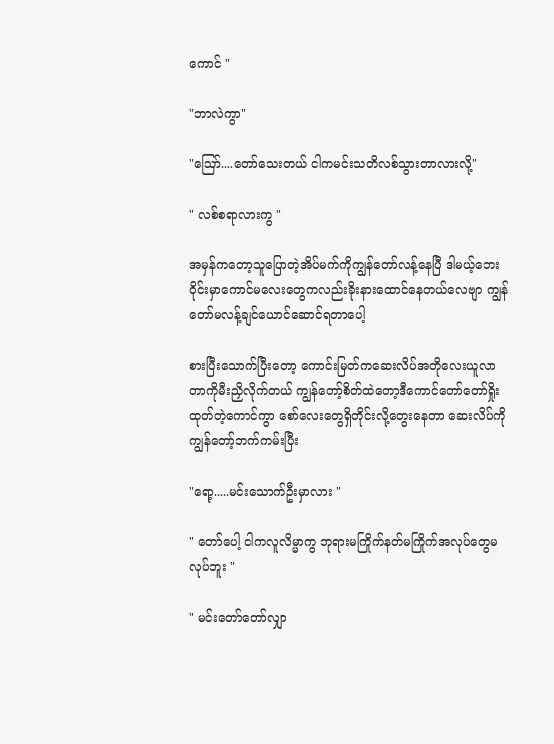ကောင် "

"ဘာလဲကွာ"

"ဪ....တော်သေးတယ် ငါကမင်းသတိလစ်သွားတာလားလို့"

" လစ်စရာလားကွ "

အမှန်ကတော့သူပြောတဲ့အိပ်မက်ကိုကျွန်တော်လန့်နေပြီ ဒါမယ့်ဘေးဝိုင်းမှာကောင်မလေးတွေကလည်းခိုးနားထောင်နေတယ်လေဗျာ ကျွန်တော်မလန့်ချင်ယောင်ဆောင်ရတာပေါ့

စားပြီးသောက်ပြီးတော့ ကောင်းမြတ်ကဆေးလိပ်အတိုလေးယူလာတာကိုမီးညှိလိုက်တယ် ကျွန်တော့်စိတ်ထဲတော့ဒီကောင်တော်တော်ရှိုးထုတ်တဲ့ကောင်ကွာ စော်လေးတွေရှိတိုင်းလို့တွေးနေတာ ဆေးလိပ်ကိုကျွန်တော့်ဘက်ကမ်း‌ပြီး

"ရော့.....မင်းသောက်ဦးမှာလား "

" တော်ပေါ့ ငါကလူလိမ္မာကွ ဘုရားမကြိုက်နတ်မကြိုက်အလုပ်တွေမလုပ်ဘူး "

" မင်းတော်တော်လျှာ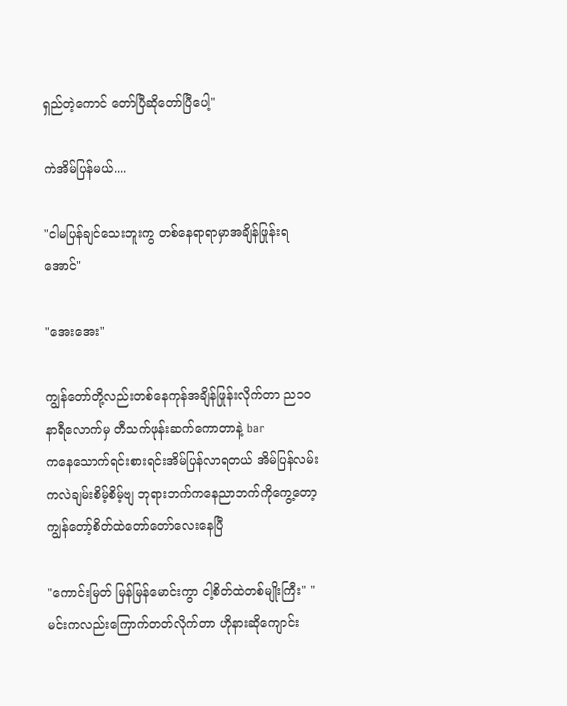ရှည်တဲ့ကောင် တော်ပြီဆိုတော်ပြီပေါ့"

ကဲအိမ်ပြန်မယ်....

"ငါမပြန်ချင်သေးဘူးကွ တစ်နေရာရာမှာအချိန်ဖြုန်းရအောင်"

"အေးအေး"

ကျွန်တော်တို့လည်းတစ်နေကုန်အချိန်ဖြုန်းလိုက်တာ ည၁၀နာရီလောက်မှ တီသက်ဖုန်းဆက်ကောတာနဲ့ barက‌နေ‌သောက်ရင်းစားရင်းအိမ်ပြန်လာရတယ် အိမ်ပြန်လမ်းကလဲချမ်းစိမ့်စိမ့်ဗျ ဘုရားဘက်ကနေညာဘက်ကိုကွေ့တော့ ကျွန်တော့်စိတ်ထဲတော်တော်လေးနေပြီ

"ကောင်းမြတ် မြန်မြန်မောင်းကွာ ငါ့စိတ်ထဲတစ်မျိုးကြီး" " မင်းကလည်းကြောက်တတ်လိုက်တာ ဟိုနား‌ဆိုကျောင်း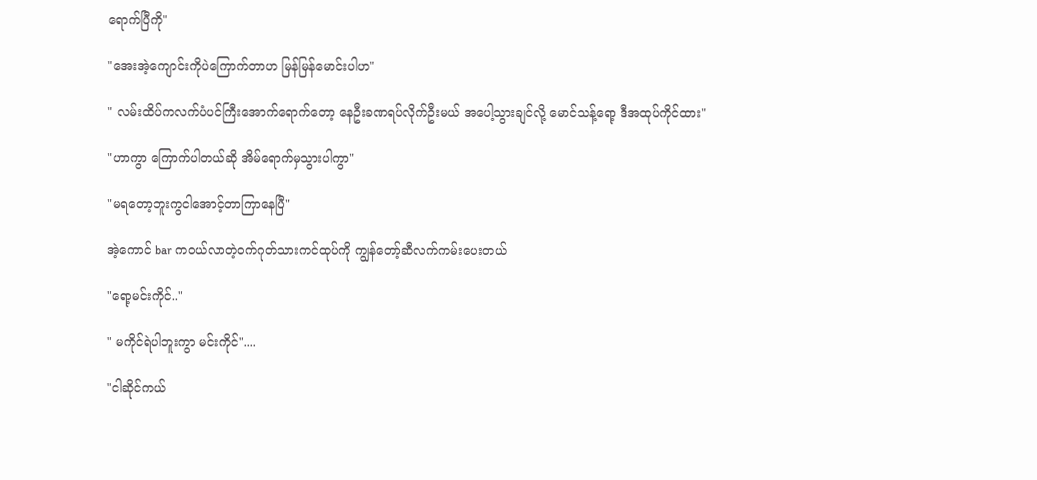ရောက်ပြီကို"

"အေးအဲ့ကျောင်းကိုပဲကြောက်တာဟ မြန်မြန်မောင်းပါဟ"

" လမ်းထိပ်က‌လက်ပံပင်ကြီး‌အောက်ရောက်တော့ နေဦးခဏရပ်လိုက်ဦးမယ်‌ အပေါ့သွားချင်လို့ မောင်သန့်ရော့ ဒီအထုပ်ကိုင်ထား"

"ဟာကွာ ကြောက်ပါတယ်ဆို အိမ်ရောက်မှသွားပါကွာ"

"မရတော့ဘူးကွငါအောင့်တာကြာနေပြီ"

အဲ့ကောင် bar ကဝယ်လာတဲ့ဝက်ဂုတ်သားကင်ထုပ်ကို ကျွန်တော့်ဆီလက်ကမ်းပေးတယ်

"ရော့မင်းကိုင်.."

" မကိုင်ရဲပါဘူးကွာ မင်းကိုင်"....

"ငါဆိုင်ကယ်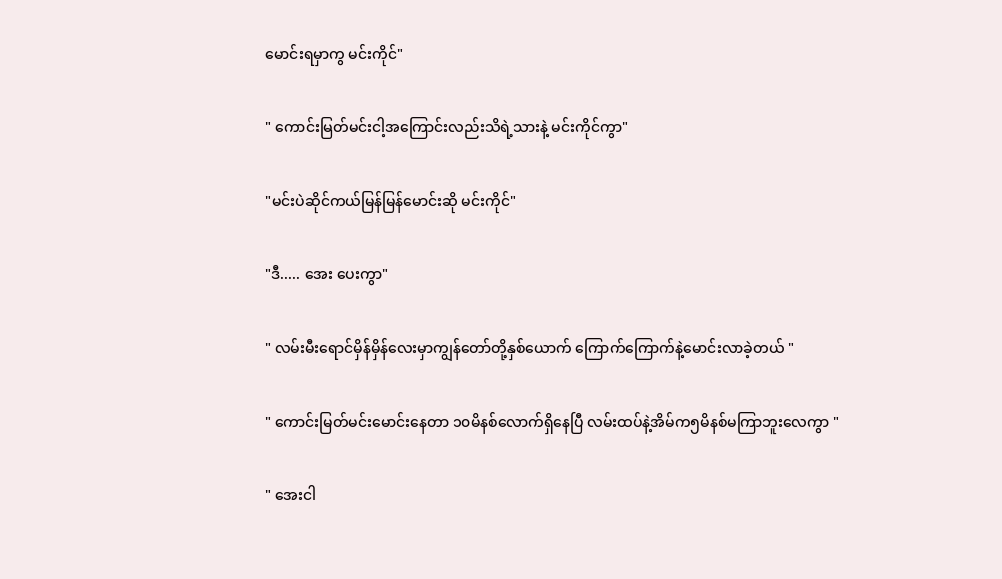မောင်းရမှာကွ မင်းကိုင်"

" ကောင်းမြတ်မင်းငါ့အကြောင်းလည်းသိရဲ့သားနဲ့ မင်းကိုင်ကွာ"

"မင်းပဲဆိုင်ကယ်မြန်မြန်မောင်းဆို မင်းကိုင်"

"ဒီ..... အေး ပေးကွာ"

" လမ်းမီးရောင်မှိန်မှိန်လေးမှာကျွန်တော်တို့နှစ်ယောက် ကြောက်ကြောက်နဲ့မောင်းလာခဲ့တယ် "

" ကောင်းမြတ်မင်းမောင်းနေတာ ၁၀မိနစ်လောက်ရှိနေပြီ လမ်းထပ်နဲ့အိမ်က၅မိနစ်မကြာဘူးလေကွာ "

" အေးငါ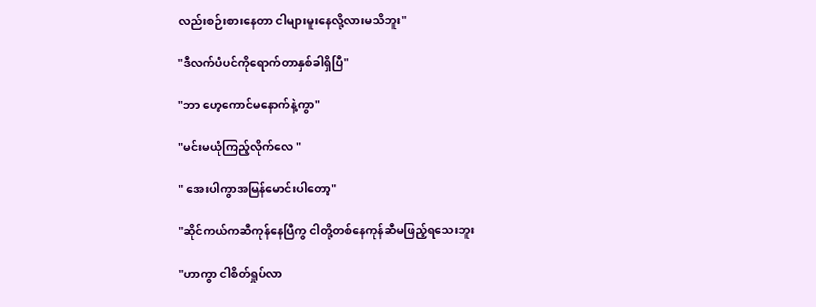လည်းစဉ်းစားနေတာ ငါများမူးနေလို့လားမသိဘူး"

"ဒီလက်ပံပင်ကိုရောက်တာနှစ်ခါရှိပြီ"

"ဘာ ဟေ့ကောင်မနောက်နဲ့ကွာ"

"မင်းမယုံကြည့်လိုက်လေ "

" အေးပါကွာအမြန်မောင်းပါတော့"

"ဆိုင်ကယ်ကဆီကုန်နေပြီကွ ငါတို့တစ်နေကုန်ဆီမဖြည့်ရသေးဘူး

"ဟာကွာ ငါစိတ်ရှုပ်လာ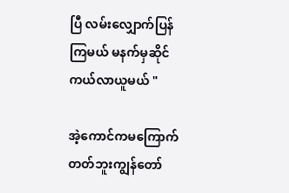ပြီ လမ်းလျှောက်ပြန်ကြမယ် မနက်မှဆိုင်ကယ်လာယူမယ် "

အဲ့ကောင်ကမကြောက်တတ်ဘူးကျွန်တော်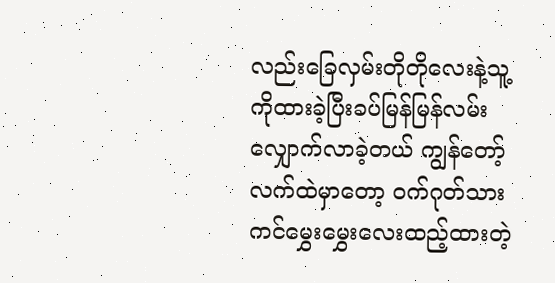လည်းခြေလှမ်းတိုတိုလေးနဲ့သူ့ကိုထားခဲ့ပြီးခပ်မြန်မြန်လမ်းလျှောက်လာခဲ့တယ် ကျွန်တော့်လက်ထဲမှာတော့ ဝက်ဂုတ်သားကင်မွှေးမွှေးလေးထည့်ထားတဲ့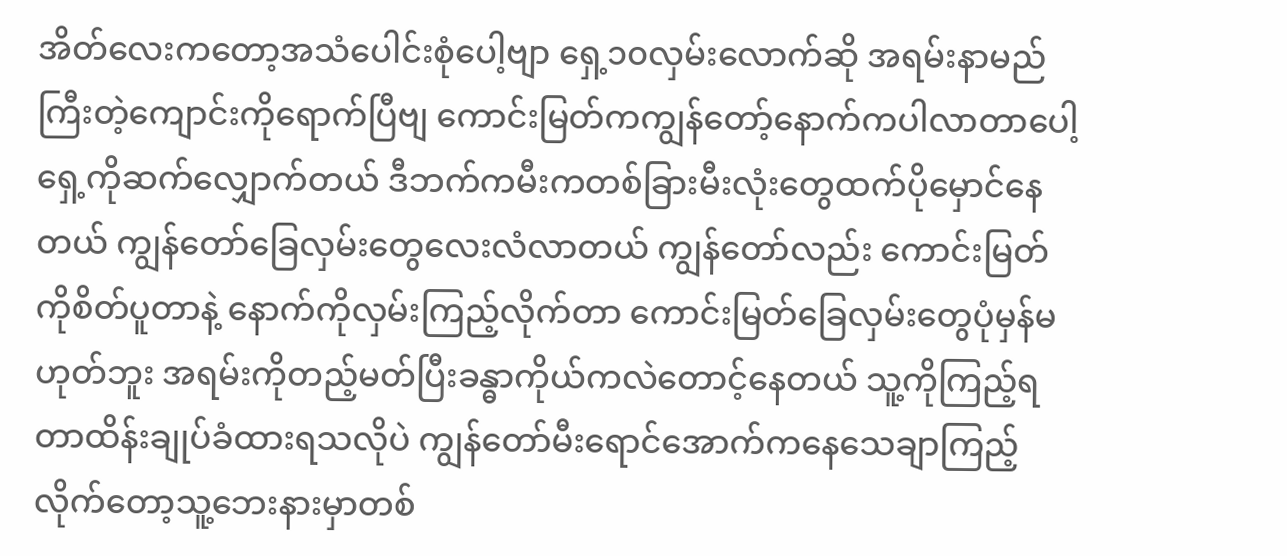အိတ်လေးကတော့အသံပေါင်းစုံပေါ့‌ဗျာ ‌ရှေ့၁၀လှမ်းလောက်ဆို အရမ်းနာမည်ကြီးတဲ့ကျောင်းကိုရောက်ပြီဗျ ကောင်းမြတ်ကကျွန်တော့်နောက်ကပါလာတာပေါ့ ရှေ့ကိုဆက်လျှောက်တယ် ဒီဘက်ကမီးကတစ်ခြားမီးလုံးတွေထက်ပိုမှောင်နေတယ် ကျွန်တော်ခြေလှမ်းတွေလေးလံလာတယ် ကျွန်တော်လည်း ကောင်းမြတ်ကိုစိတ်ပူတာနဲ့ နောက်ကိုလှမ်းကြည့်လိုက်တာ ကောင်းမြတ်ခြေလှမ်းတွေပုံမှန်မဟုတ်ဘူး အရမ်းကိုတည့်မတ်ပြီးခန္ဓာကိုယ်ကလဲတောင့်နေတယ် သူ့ကိုကြည့်ရတာထိန်းချုပ်ခံထားရသလိုပဲ ကျွန်တော်မီးရောင်အောက်ကနေသေချာ‌ကြည့်လိုက်တော့သူ့ဘေးနားမှာတစ်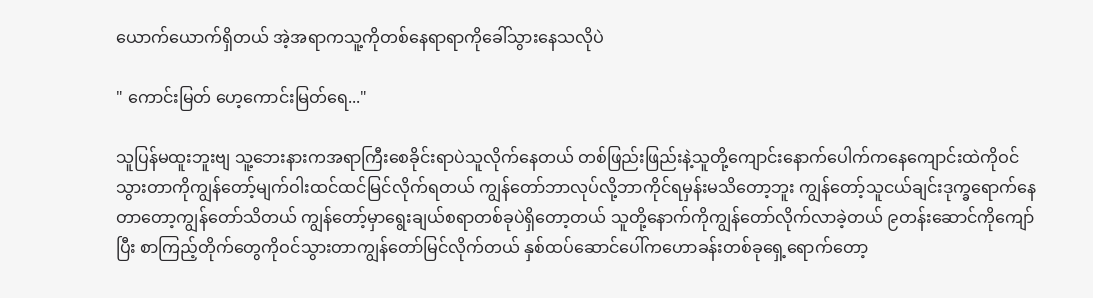ယောက်ယောက်ရှိတယ် အဲ့အရာကသူ့ကိုတစ်နေရာရာကိုခေါ်သွားနေသလိုပဲ

" ကောင်းမြတ် ဟေ့ကောင်းမြတ်ရေ..."

သူပြန်မထူးဘူးဗျ သူ့ဘေး‌နားကအရာကြီးစေခိုင်းရာပဲသူလိုက်နေတယ် တစ်ဖြည်းဖြည်းနဲ့သူတို့ကျောင်းနောက်ပေါက်ကနေကျောင်းထဲကိုဝင်သွားတာကိုကျွန်တော့်မျက်ဝါးထင်ထင်မြင်လိုက်ရတယ် ကျွန်တော်ဘာလုပ်လို့ဘာကိုင်ရမှန်းမသိတော့ဘူး ကျွန်တော့်သူငယ်ချင်းဒုက္ခရောက်နေတာတော့ကျွန်တော်သိတယ် ကျွန်တော့်မှာရွေးချယ်စရာတစ်ခုပဲရှိတော့တယ် သူတို့နောက်ကိုကျွန်တော်လိုက်လာခဲ့တယ် ၉တန်းဆောင်ကိုကျော်ပြီး စာကြည့်တိုက်တွေကိုဝင်သွားတာကျွန်တော်မြင်လိုက်တယ် နှစ်ထပ်ဆောင်ပေါ်ကဟောခန်းတစ်ခုရှေ့ရောက်တော့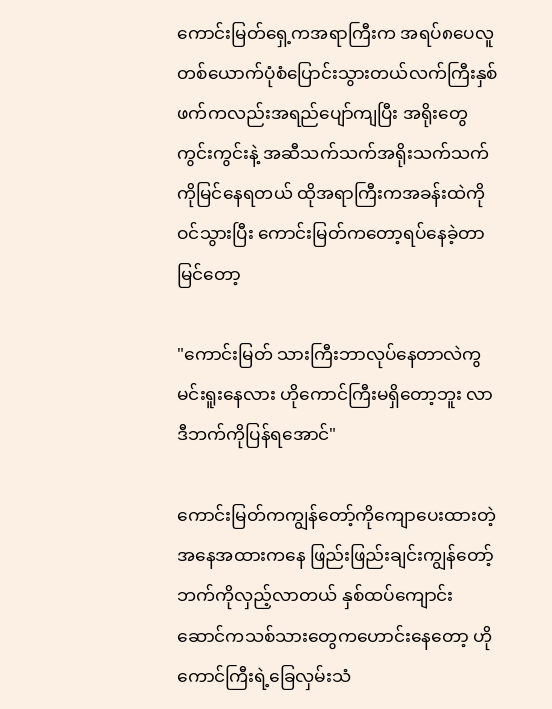ကောင်းမြတ်ရှေ့ကအရာကြီးက အရပ်၈ပေလူတစ်ယောက်ပုံစံပြောင်းသွားတယ်လက်ကြီးနှစ်ဖက်ကလည်းအရည်ပျော်ကျပြီး အရိုးတွေကွင်းကွင်းနဲ့ အဆီသက်သက်အရိုးသက်သက်ကိုမြင်နေရတယ် ထိုအရာကြီးကအခန်းထဲကိုဝင်သွားပြီး ကောင်းမြတ်ကတော့ရပ်နေခဲ့တာမြင်တော့

"ကောင်းမြတ် သားကြီးဘာလုပ်နေတာလဲကွ မင်းရူးနေလား ဟိုကောင်ကြီးမရှိတော့ဘူး လာ ဒီဘက်ကိုပြန်‌ရအောင်"

ကောင်းမြတ်ကကျွန်တော့်ကိုကျောပေးထားတဲ့အနေအထားကနေ ဖြည်းဖြည်းချင်းကျွန်တော့်ဘက်ကိုလှည့်လာတယ် နှစ်ထပ်ကျောင်းဆောင်ကသစ်သားတွေ‌ကဟောင်းနေတော့ ဟိုကောင်ကြီးရဲ့ခြေလှမ်းသံ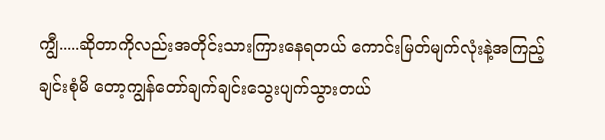ကျွီ.....ဆိုတာကိုလည်းအတိုင်းသားကြားနေရတယ် ကောင်းမြတ်မျက်လုံးနဲ့အကြည့်ချင်းစုံမိ‌ တော့ကျွန်တော်ချက်ချင်းသွေးပျက်သွားတယ်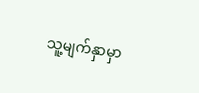သူ့မျက်နှာမှာ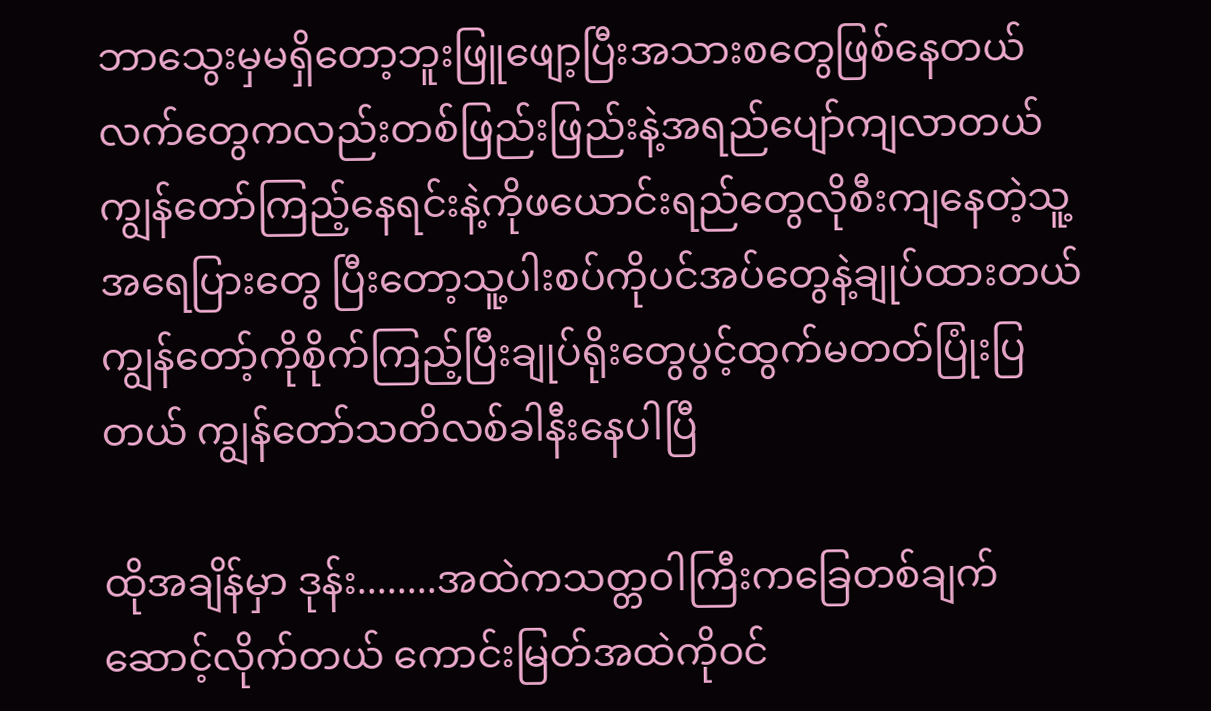ဘာသွေးမှမရှိတော့ဘူးဖြူဖျော့ပြီးအသားစတွေဖြစ်နေတယ် လက်တွေကလည်းတစ်ဖြည်းဖြည်းနဲ့အရည်ပျော်ကျလာတယ် ကျွန်တော်ကြည့်နေရင်းနဲ့ကိုဖယောင်း‌ရည်တွေလိုစီးကျနေတဲ့သူ့အရေပြားတွေ ပြီးတော့သူ့ပါးစပ်ကိုပင်အပ်တွေနဲ့ချုပ်ထားတယ် ကျွန်တော့်ကိုစိုက်ကြည့်ပြီးချုပ်ရိုးတွေပွင့်ထွက်မတတ်ပြုံးပြတယ် ကျွန်တော်သတိလစ်ခါနီးနေပါပြီ

ထိုအချိန်မှာ ဒုန်း........အထဲကသတ္တဝါကြီးကခြေတစ်ချက်ဆောင့်လိုက်တယ် ကောင်းမြတ်အထဲကိုဝင်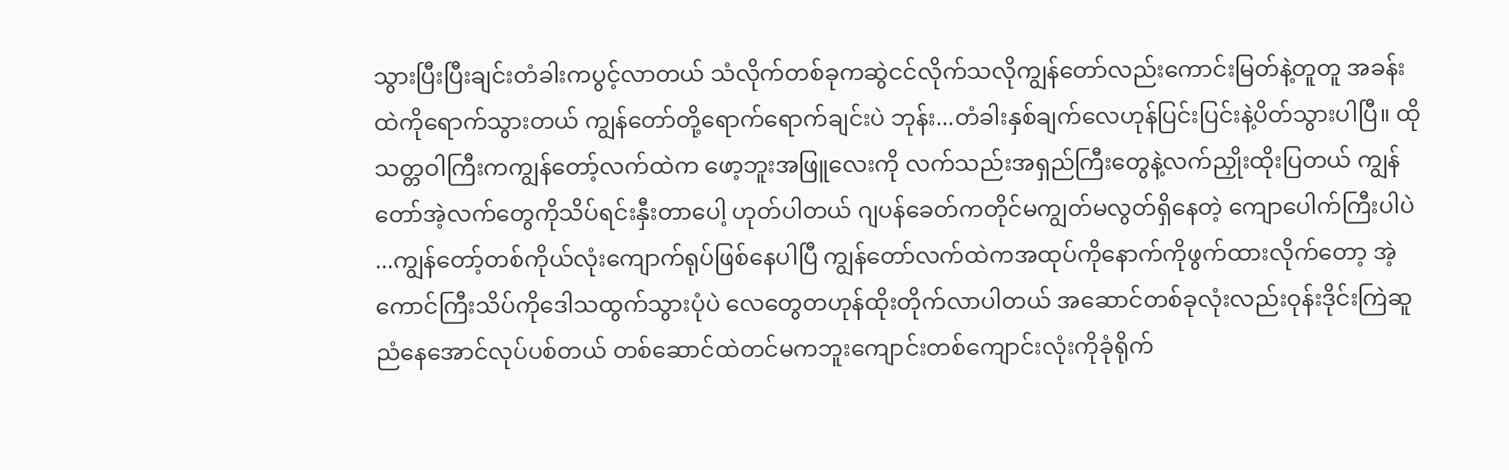သွားပြီးပြီးချင်းတံခါးကပွင့်လာတယ် သံလိုက်တစ်ခုကဆွဲငင်လိုက်သလိုကျွန်တော်လည်းကောင်းမြတ်နဲ့တူတူ အခန်းထဲကိုရောက်သွားတယ် ကျွန်တော်တို့‌ရောက်ရောက်ချင်းပဲ ဘုန်း...တံခါးနှစ်ချက်လေဟုန်ပြင်းပြင်းနဲ့ပိတ်သွားပါပြီ။ ထိုသတ္တဝါကြီးကကျွန်တော့်လက်ထဲက ဖော့ဘူးအဖြူလေးကို လက်သည်းအရှည်ကြီးတွေနဲ့လက်ညှိုးထိုးပြတယ် ကျွန်တော်အဲ့လက်တွေကိုသိပ်ရင်းနှီးတာပေါ့ ဟုတ်ပါတယ် ဂျပန်ခေတ်ကတိုင်မကျွတ်မလွတ်ရှိနေတဲ့ ကျောပေါက်ကြီးပါပဲ ...ကျွန်တော့်တစ်ကိုယ်လုံးကျောက်ရုပ်ဖြစ်နေပါပြီ ကျွန်တော်လက်ထဲကအထုပ်ကိုနောက်ကိုဖွက်ထားလိုက်တော့ အဲ့ကောင်ကြီးသိပ်ကိုဒေါသထွက်သွားပုံပဲ လေတွေတဟုန်ထိုးတိုက်လာပါတယ် အဆောင်တစ်ခုလုံးလည်းဝုန်းဒိုင်းကြဲဆူညံနေအောင်လုပ်ပစ်တယ် တစ်ဆောင်ထဲ‌တင်မကဘူး‌ကျောင်းတစ်ကျောင်းလုံးကိုခုံရိုက်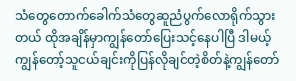သံတွေတောက်ခေါက်သံတွေဆူညံပွက်လောရိုက်သွားတယ် ထိုအချိန်မှာကျွန်တော်ပြေးသင့်နေပါပြီ ဒါမယ့်ကျွန်တော့်သူငယ်ချင်းကိုပြန်လိုချင်တဲ့စိတ်နဲ့ကျွန်တော်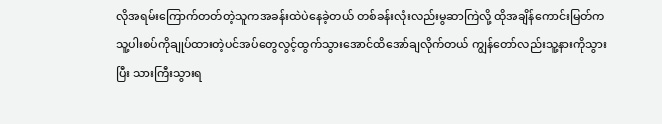လိုအရမ်းကြောက်တတ်တဲ့သူကအခန်းထဲပဲနေခဲ့တယ် တစ်ခန်းလုံးလည်းမွဆာကြဲလို့ ထိုအချိန်ကောင်းမြတ်က သူ့ပါးစပ်ကိုချုပ်ထားတဲ့ပင်အပ်တွေလွင့်ထွက်သွားအောင်ထိအော်ချလိုက်တယ် ကျွန်တော်လည်းသူ့နားကိုသွားပြီး သားကြီးသွားရ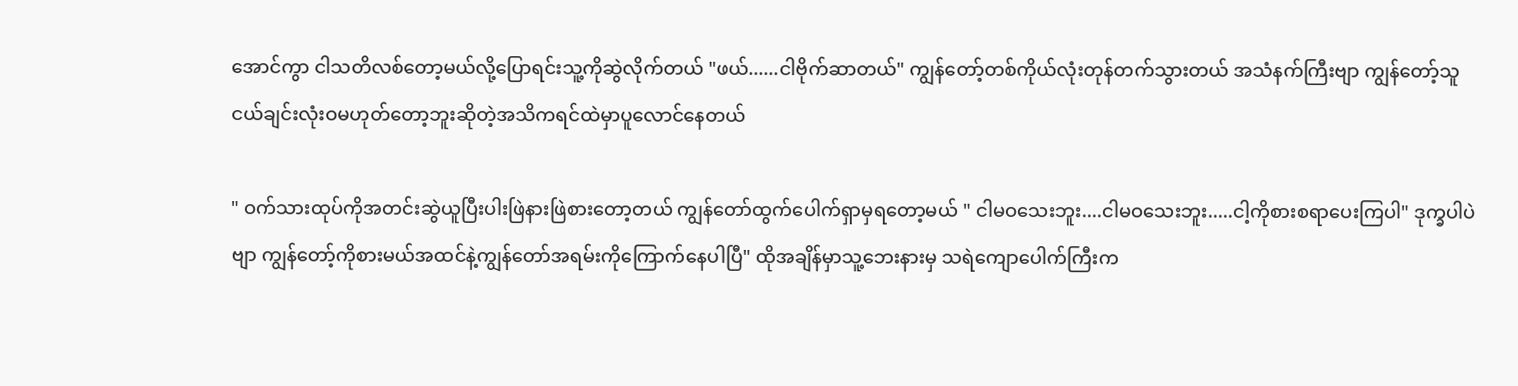အောင်ကွာ ငါသတိလစ်တော့မယ်လို့ပြောရင်းသူ့ကိုဆွဲလိုက်တယ် "ဖယ်......ငါဗိုက်ဆာတယ်" ကျွန်တော့်တစ်ကိုယ်လုံးတုန်တက်သွားတယ် အသံနက်ကြီးဗျာ ကျွန်တော့်သူငယ်ချင်းလုံးဝမဟုတ်တော့ဘူးဆိုတဲ့အသိကရင်ထဲမှာပူလောင်နေတယ်

" ဝက်သားထုပ်ကိုအတင်းဆွဲယူပြီးပါးဖြဲနားဖြဲစားတော့တယ် ကျွန်တော်ထွက်ပေါက်ရှာမှရတော့မယ် " ငါမဝသေးဘူး....ငါမဝသေးဘူး.....ငါ့ကိုစားစရာပေးကြပါ" ဒုက္ခပါပဲဗျာ ကျွန်တော့်ကိုစားမယ်အထင်နဲ့ကျွန်တော်အရမ်းကိုကြောက်နေပါပြီ" ထိုအချိန်မှာသူ့ဘေးနားမှ သရဲကျောပေါက်ကြီးက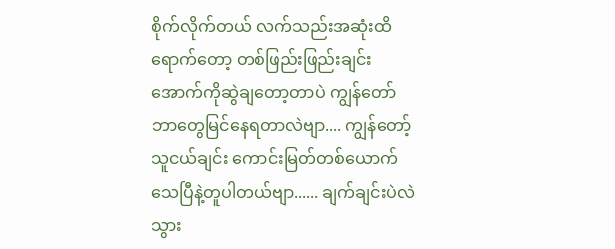စိုက်လိုက်တယ် လက်သည်းအဆုံးထိရောက်တော့ တစ်ဖြည်းဖြည်းချင်းအောက်ကိုဆွဲချတော့တာပဲ ကျွန်တော်ဘာတွေမြင်နေရတာလဲဗျာ.... ကျွန်တော့်သူငယ်ချင်း ကောင်းမြတ်တစ်ယောက်သေပြီနဲ့တူပါတယ်ဗျာ...... ချက်ချင်းပဲလဲသွား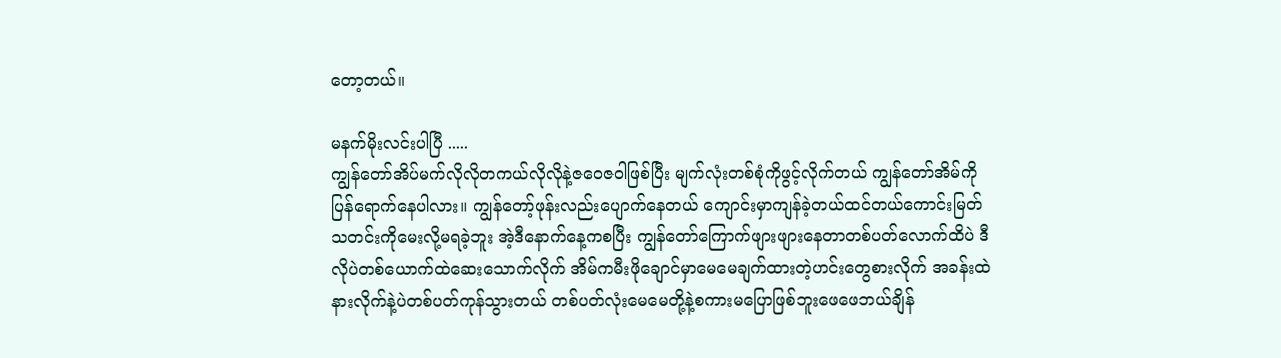တော့တယ်။

မနက်မိုးလင်းပါပြီ .....
ကျွန်တော်အိပ်မက်လိုလိုတကယ်လိုလိုနဲ့ဇဝေဇဝါဖြစ်ပြီး မျက်လုံးတစ်စုံကိုဖွင့်လိုက်တယ် ကျွန်တော်အိမ်ကိုပြန်ရောက်နေပါလား။ ကျွန်တော့်ဖုန်းလည်းပျောက်နေတယ် ကျောင်းမှာကျန်ခဲ့တယ်ထင်တယ်ကောင်းမြတ်သတင်းကိုမေးလို့မရခဲ့ဘူး အဲ့ဒီနောက်နေ့ကစပြီး ကျွန်တော်ကြောက်ဖျားဖျားနေတာတစ်ပတ်လောက်ထိပဲ ဒီလိုပဲတစ်ယောက်ထဲဆေးသောက်လိုက် အိမ်ကမီးဖိုချောင်မှာမေမေချက်ထားတဲ့ဟင်းတွေစားလိုက် အခန်းထဲနားလိုက်နဲ့ပဲတစ်ပတ်ကုန်သွားတယ် တစ်ပတ်လုံးမေမေတို့နဲ့စကားမပြောဖြစ်ဘူးဖေဖေဘယ်ချိန်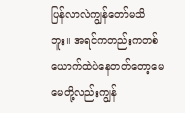ပြန်လာလဲကျွန်တော်မသိဘူး။ အရင်ကတည်းကတစ်ယောက်ထဲပဲနေတတ်တော့မေမေတို့လည်းကျွန်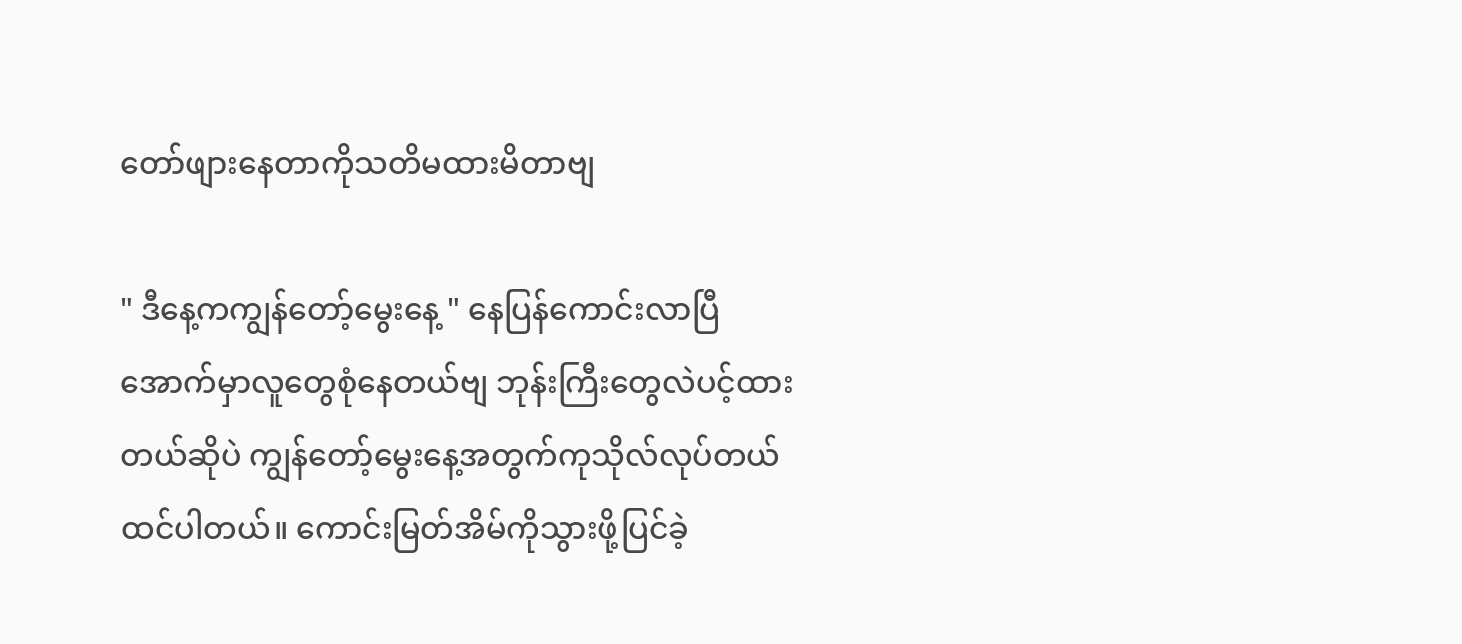တော်ဖျားနေတာကိုသတိမထားမိတာဗျ

" ဒီနေ့ကကျွန်တော့်မွေးနေ့ " နေပြန်ကောင်းလာပြီအောက်မှာလူတွေစုံနေတယ်ဗျ ဘုန်းကြီးတွေလဲပင့်ထားတယ်ဆိုပဲ ကျွန်တော့်မွေးနေ့အတွက်ကုသိုလ်လုပ်တယ်ထင်ပါတယ်။ ကောင်းမြတ်အိမ်ကိုသွားဖို့ပြင်ခဲ့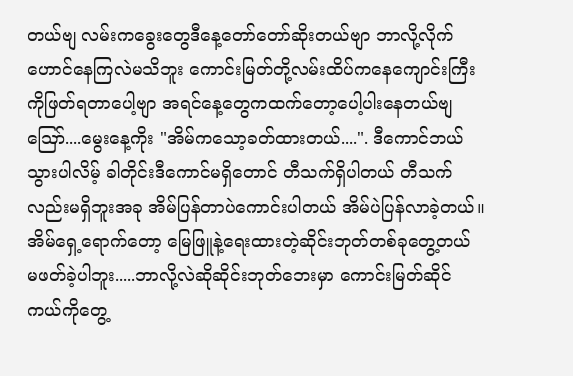တယ်ဗျ လမ်းကခွေးတွေဒီနေ့တော်တော်ဆိုးတယ်ဗျာ ဘာလို့လိုက်ဟောင်နေကြလဲမသိဘူး ကောင်းမြတ်တို့လမ်းထိပ်က‌နေကျောင်းကြီးကိုဖြတ်ရတာပေါ့ဗျာ အရင်နေ့တွေကထက်တော့ပေါ့ပါးနေတယ်ဗျ ဪ....မွေးနေ့ကိုး "အိမ်ကသော့ခတ်ထားတယ်....". ဒီကောင်ဘယ်သွားပါလိမ့် ခါတိုင်းဒီကောင်မရှိတောင် တီသက်ရှိပါတယ် တီသက်လည်းမရှိဘူးအခု အိမ်ပြန်တာပဲကောင်းပါတယ် အိမ်ပဲပြန်လာခဲ့တယ်။အိမ်ရှေ့ရောက်တော့ မြေဖြူနဲ့ရေးထားတဲ့ဆိုင်းဘုတ်တစ်ခုတွေ့တယ် မဖတ်ခဲ့ပါဘူး.....ဘာလို့လဲဆိုဆိုင်းဘုတ်ဘေးမှာ ကောင်းမြတ်ဆိုင်ကယ်ကိုတွေ့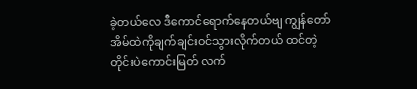ခဲ့တယ်လေ ဒီကောင်ရောက်နေတယ်‌ဗျ ကျွန်တော်အိမ်ထဲကိုချက်ချင်းဝင်သွားလိုက်တယ် ထင်တဲ့တိုင်းပဲကောင်းမြတ် လက်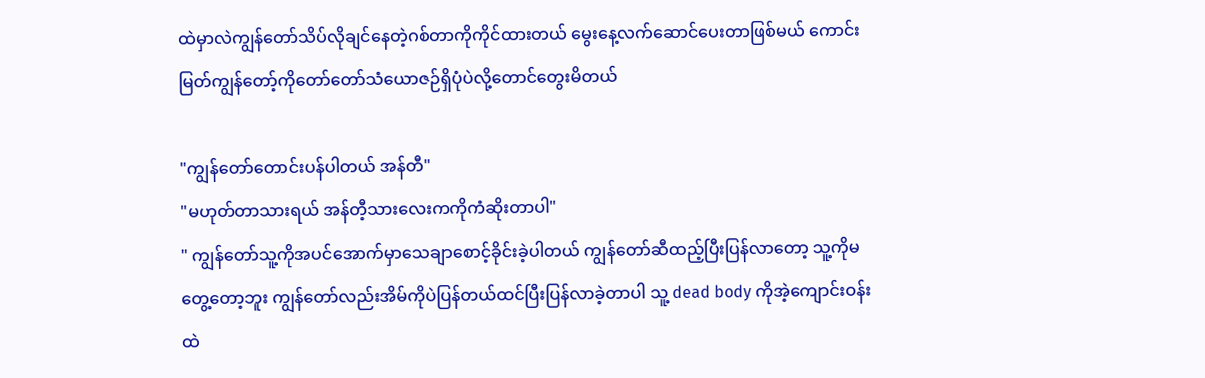ထဲမှာလဲကျွန်တော်သိပ်လိုချင်နေတဲ့ဂစ်တာကိုကိုင်ထားတယ် မွေးနေ့လက်ဆောင်ပေးတာဖြစ်မယ် ကောင်းမြတ်ကျွန်တော့်ကိုတော်တော်သံယောဇဉ်ရှိပုံပဲလို့တောင်တွေးမိတယ်

"ကျွန်တော်တောင်းပန်ပါတယ် အန်တီ"
"မဟုတ်တာသားရယ် အန်တီ့သားလေးကကိုကံဆိုးတာပါ"
" ကျွန်တော်သူ့ကိုအပင်အောက်မှာသေချာစောင့်ခိုင်းခဲ့ပါတယ် ကျွန်တော်ဆီထည့်ပြီးပြန်လာတော့ သူ့ကိုမတွေ့တော့ဘူး ကျွန်တော်လည်းအိမ်ကိုပဲပြန်တယ်ထင်ပြီးပြန်လာခဲ့တာပါ သူ့ dead body ကိုအဲ့ကျောင်းဝန်းထဲ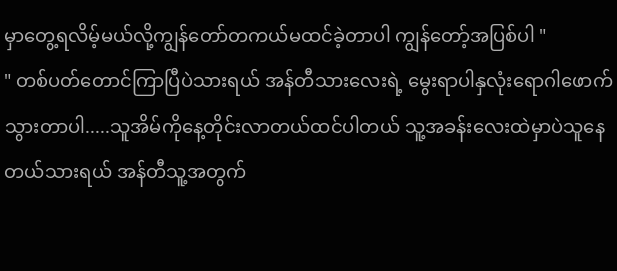မှာတွေ့ရလိမ့်မယ်လို့ကျွန်တော်တကယ်မထင်ခဲ့တာပါ ကျွန်တော့်အပြစ်ပါ "
" တစ်ပတ်တောင်ကြာပြီပဲသားရယ် အန်တီသားလေးရဲ့ မွေးရာပါနှလုံးရောဂါဖောက်သွားတာပါ.....သူအိမ်ကိုနေ့တိုင်းလာတယ်ထင်ပါတယ် သူ့အခန်းလေး‌ထဲမှာပဲသူနေတယ်သားရယ် အန်တီသူ့အတွက်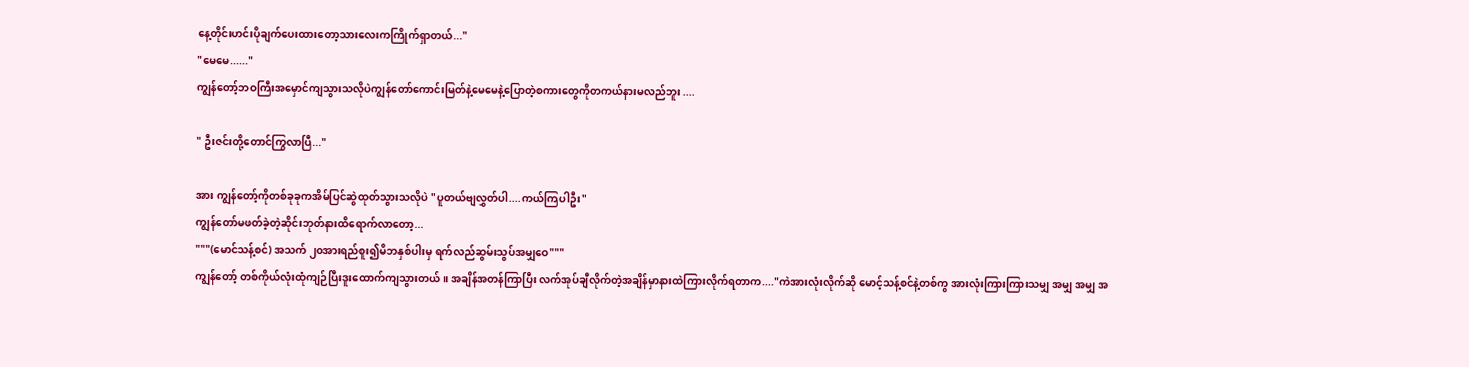နေ့တိုင်းဟင်းပိုချက်ပေးထားတော့သားလေးကကြိုက်ရှာတယ်..."
"မေမေ......"
ကျွန်‌တော့်ဘဝကြီးအ‌မှောင်ကျသွားသလိုပဲကျွန်တော်ကောင်းမြတ်နဲ့မေမေနဲ့ပြောတဲ့စကားတွေကိုတကယ်နားမလည်ဘူး ....

" ဦးဇင်းတို့တောင်ကြွလာပြီ..."

အား ကျွန်တော့်ကိုတစ်ခုခုကအိမ်ပြင်ဆွဲထုတ်သွားသလိုပဲ "ပူတယ်ဗျလွှတ်ပါ....ကယ်ကြပါဦး"
ကျွန်တော်မဖတ်ခဲ့တဲ့ဆိုင်းဘုတ်နားထိရောက်လာတော့...
"""(မောင်သန့်စင်) အသက် ၂၀အားရည်စူး၍မိဘနှစ်ပါးမှ ရက်လည်ဆွမ်းသွပ်အမျှဝေ"""
ကျွန်တော့် တစ်ကိုယ်လုံးထုံကျဉ်ပြီးဒူးထောက်ကျသွားတယ်။ အချိန်အတန်ကြာပြီး လက်အုပ်ချီလိုက်တဲ့အချိန်မှာနားထဲကြားလိုက်ရတာက...."ကဲအားလုံးလိုက်ဆို မောင့်သန့်စင်နဲ့တစ်ကွ အားလုံးကြားကြားသမျှ အမျှ အမျှ အ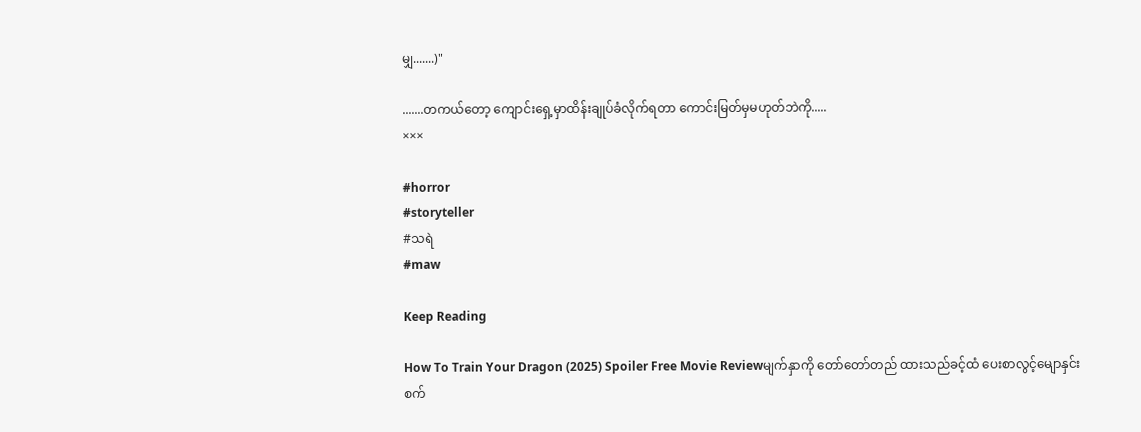မျှ.......)"

.......တကယ်တော့ ကျောင်းရှေ့မှာထိန်းချုပ်ခံလိုက်ရတာ ကောင်းမြတ်မှမဟုတ်ဘဲကို.....
×××

#horror
#storyteller
#သရဲ
#maw

Keep Reading

How To Train Your Dragon (2025) Spoiler Free Movie Reviewမျက်နှာကို တော်တော်တည် ထားသည်ခင့်ထံ ပေးစာလွင့်မျောနှင်းစက်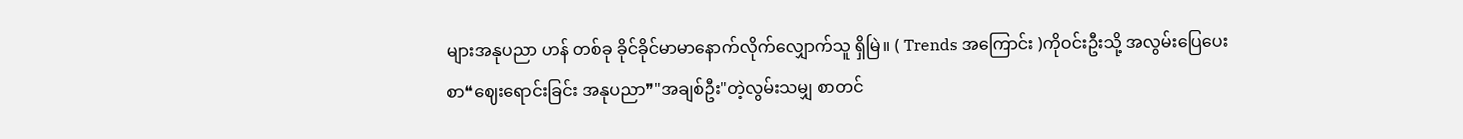များအနုပညာ ဟန် တစ်ခု ခိုင်ခိုင်မာမာနောက်လိုက်လျှောက်သူ ရှိမြဲ။ ( Trends အကြောင်း )ကိုဝင်းဦးသို့ အလွမ်းပြေပေးစာ❝ဈေးရောင်းခြင်း အနုပညာ❞"အချစ်ဦး"တဲ့လွမ်းသမျှ စာတင်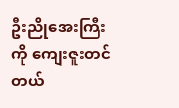ဦးညိုအေးကြီးကို ကျေးဇူးတင်တယ်